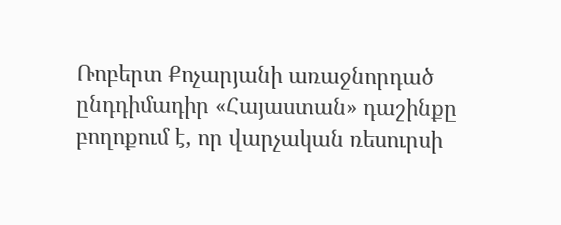Ռոբերտ Քոչարյանի առաջնորդած ընդդիմադիր «Հայաստան» դաշինքը բողոքում է, որ վարչական ռեսուրսի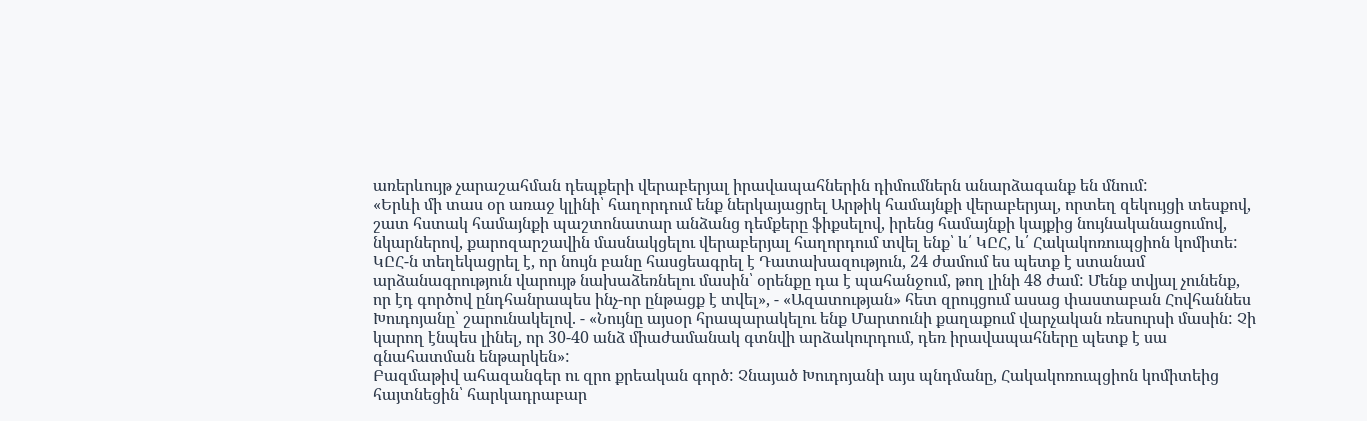առերևույթ չարաշահման դեպքերի վերաբերյալ իրավապահներին դիմումներն անարձագանք են մնում:
«Երևի մի տաս օր առաջ կլինի՝ հաղորդում ենք ներկայացրել Արթիկ համայնքի վերաբերյալ, որտեղ զեկույցի տեսքով, շատ հստակ համայնքի պաշտոնատար անձանց դեմքերը ֆիքսելով, իրենց համայնքի կայքից նույնականացումով, նկարներով, քարոզարշավին մասնակցելու վերաբերյալ հաղորդում տվել ենք՝ և՛ ԿԸՀ, և՛ Հակակոռուպցիոն կոմիտե: ԿԸՀ-ն տեղեկացրել է, որ նույն բանը հասցեագրել է Դատախազություն, 24 ժամում ես պետք է ստանամ արձանագրություն վարույթ նախաձեռնելու մասին՝ օրենքը դա է պահանջում, թող լինի 48 ժամ: Մենք տվյալ չունենք, որ էդ գործով ընդհանրապես ինչ-որ ընթացք է տվել», - «Ազատության» հետ զրույցում ասաց փաստաբան Հովհաննես Խուդոյանը՝ շարունակելով. - «Նույնը այսօր հրապարակելու ենք Մարտունի քաղաքում վարչական ռեսուրսի մասին: Չի կարող էնպես լինել, որ 30-40 անձ միաժամանակ գտնվի արձակուրդում, դեռ իրավապահները պետք է սա գնահատման ենթարկեն»:
Բազմաթիվ ահազանգեր ու զրո քրեական գործ: Չնայած Խուդոյանի այս պնդմանը, Հակակոռուպցիոն կոմիտեից հայտնեցին՝ հարկադրաբար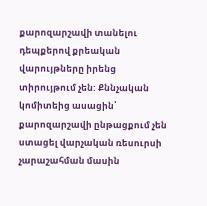քարոզարշավի տանելու դեպքերով քրեական վարույթները իրենց տիրույթում չեն: Քննչական կոմիտեից ասացին՝ քարոզարշավի ընթացքում չեն ստացել վարչական ռեսուրսի չարաշահման մասին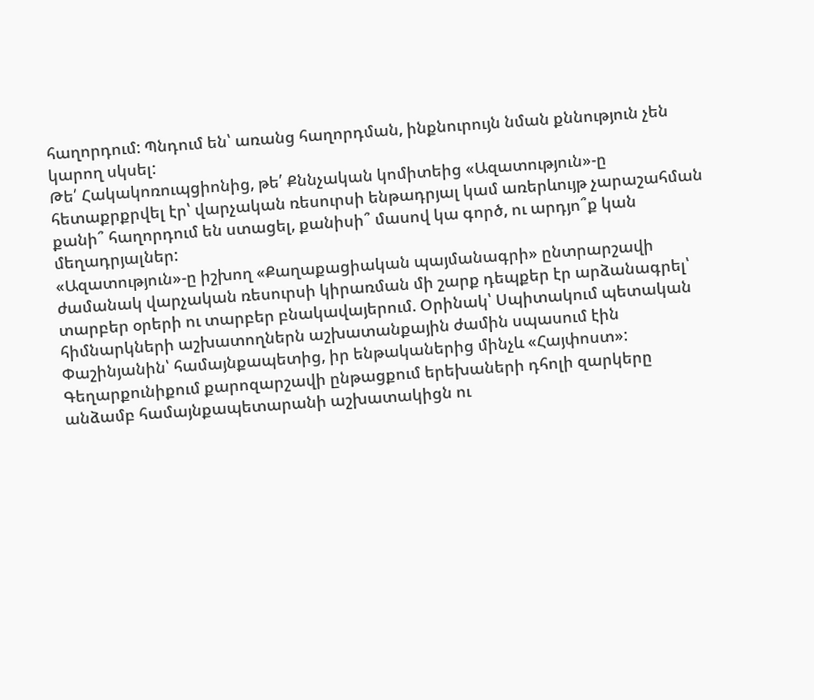հաղորդում: Պնդում են՝ առանց հաղորդման, ինքնուրույն նման քննություն չեն կարող սկսել:
Թե՛ Հակակոռուպցիոնից, թե՛ Քննչական կոմիտեից «Ազատություն»-ը հետաքրքրվել էր՝ վարչական ռեսուրսի ենթադրյալ կամ առերևույթ չարաշահման քանի՞ հաղորդում են ստացել, քանիսի՞ մասով կա գործ, ու արդյո՞ք կան մեղադրյալներ:
«Ազատություն»-ը իշխող «Քաղաքացիական պայմանագրի» ընտրարշավի ժամանակ վարչական ռեսուրսի կիրառման մի շարք դեպքեր էր արձանագրել՝ տարբեր օրերի ու տարբեր բնակավայերում. Օրինակ՝ Սպիտակում պետական հիմնարկների աշխատողներն աշխատանքային ժամին սպասում էին Փաշինյանին՝ համայնքապետից, իր ենթականերից մինչև «Հայփոստ»:
Գեղարքունիքում քարոզարշավի ընթացքում երեխաների դհոլի զարկերը անձամբ համայնքապետարանի աշխատակիցն ու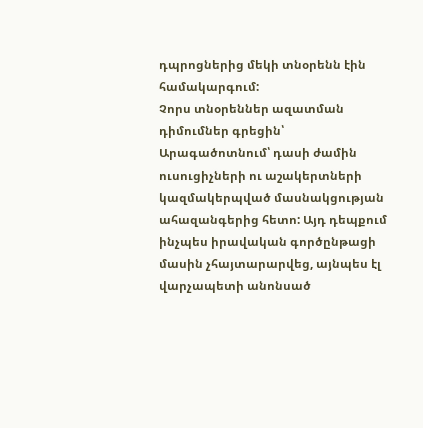դպրոցներից մեկի տնօրենն էին համակարգում:
Չորս տնօրեններ ազատման դիմումներ գրեցին՝ Արագածոտնում՝ դասի ժամին ուսուցիչների ու աշակերտների կազմակերպված մասնակցության ահազանգերից հետո: Այդ դեպքում ինչպես իրավական գործընթացի մասին չհայտարարվեց, այնպես էլ վարչապետի անոնսած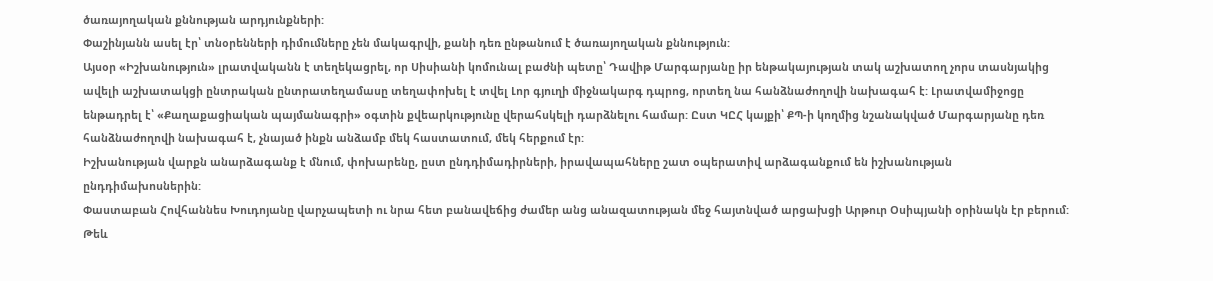ծառայողական քննության արդյունքների:
Փաշինյանն ասել էր՝ տնօրենների դիմումները չեն մակագրվի, քանի դեռ ընթանում է ծառայողական քննություն:
Այսօր «Իշխանություն» լրատվականն է տեղեկացրել, որ Սիսիանի կոմունալ բաժնի պետը՝ Դավիթ Մարգարյանը իր ենթակայության տակ աշխատող չորս տասնյակից ավելի աշխատակցի ընտրական ընտրատեղամասը տեղափոխել է տվել Լոր գյուղի միջնակարգ դպրոց, որտեղ նա հանձնաժողովի նախագահ է: Լրատվամիջոցը ենթադրել է՝ «Քաղաքացիական պայմանագրի» օգտին քվեարկությունը վերահսկելի դարձնելու համար: Ըստ ԿԸՀ կայքի՝ ՔՊ-ի կողմից նշանակված Մարգարյանը դեռ հանձնաժողովի նախագահ է, չնայած ինքն անձամբ մեկ հաստատում, մեկ հերքում էր:
Իշխանության վարքն անարձագանք է մնում, փոխարենը, ըստ ընդդիմադիրների, իրավապահները շատ օպերատիվ արձագանքում են իշխանության ընդդիմախոսներին:
Փաստաբան Հովհաննես Խուդոյանը վարչապետի ու նրա հետ բանավեճից ժամեր անց անազատության մեջ հայտնված արցախցի Արթուր Օսիպյանի օրինակն էր բերում: Թեև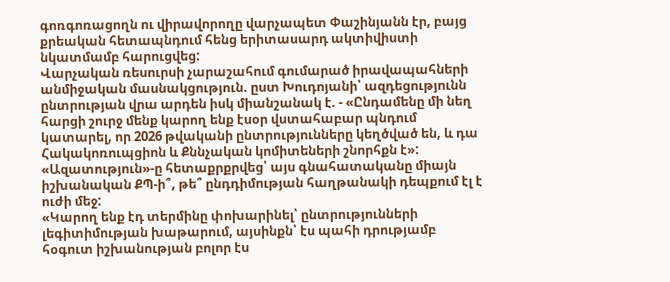գոռգոռացողն ու վիրավորողը վարչապետ Փաշինյանն էր, բայց քրեական հետապնդում հենց երիտասարդ ակտիվիստի նկատմամբ հարուցվեց:
Վարչական ռեսուրսի չարաշահում գումարած իրավապահների անմիջական մասնակցություն. ըստ Խուդոյանի՝ ազդեցությունն ընտրության վրա արդեն իսկ միանշանակ է. - «Ընդամենը մի նեղ հարցի շուրջ մենք կարող ենք էսօր վստահաբար պնդում կատարել, որ 2026 թվականի ընտրությունները կեղծված են, և դա Հակակոռուպցիոն և Քննչական կոմիտեների շնորհքն է»:
«Ազատություն»-ը հետաքրքրվեց՝ այս գնահատականը միայն իշխանական ՔՊ-ի՞, թե՞ ընդդիմության հաղթանակի դեպքում էլ է ուժի մեջ:
«Կարող ենք էդ տերմինը փոխարինել՝ ընտրությունների լեգիտիմության խաթարում, այսինքն՝ էս պահի դրությամբ հօգուտ իշխանության բոլոր էս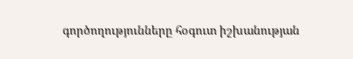գործողությունները հօգուտ իշխանության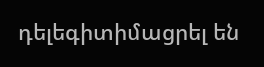դելեգիտիմացրել են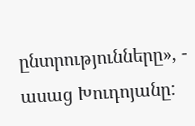ընտրությունները», - ասաց Խուդոյանը: